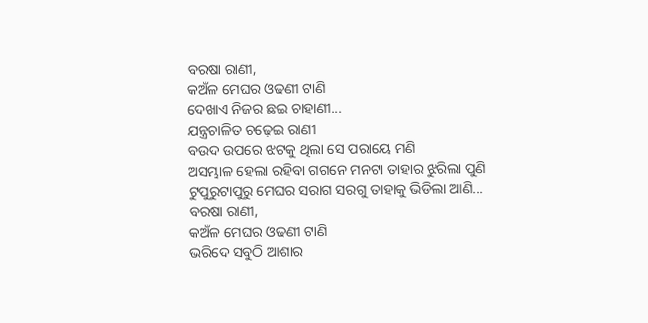ବରଷା ରାଣୀ,
କଅଁଳ ମେଘର ଓଢଣୀ ଟାଣି
ଦେଖାଏ ନିଜର ଛଇ ଚାହାଣୀ...
ଯନ୍ତ୍ରଚାଳିତ ଚଢ଼େଇ ରାଣୀ
ବଉଦ ଉପରେ ଝଟକୁ ଥିଲା ସେ ପରାୟେ ମଣି
ଅସମ୍ଭାଳ ହେଲା ରହିବା ଗଗନେ ମନଟା ତାହାର ଝୁରିଲା ପୁଣି
ଟୁପୁରୁଟାପୁରୁ ମେଘର ସରାଗ ସରଗୁ ତାହାକୁ ଭିଡିଲା ଆଣି...
ବରଷା ରାଣୀ,
କଅଁଳ ମେଘର ଓଢଣୀ ଟାଣି
ଭରିଦେ ସବୁଠି ଆଶାର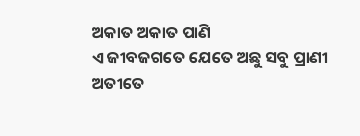ଅକାତ ଅକାତ ପାଣି
ଏ ଜୀବଜଗତେ ଯେତେ ଅଛୁ ସବୁ ପ୍ରାଣୀ
ଅତୀତେ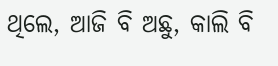ଥିଲେ, ଆଜି ବି ଅଛୁ, କାଲି ବି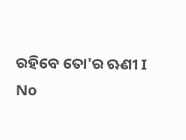ରହିବେ ତୋ'ର ଋଣୀ I
No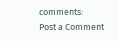comments:
Post a Comment